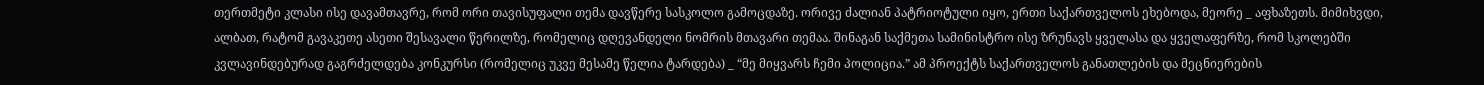თერთმეტი კლასი ისე დავამთავრე, რომ ორი თავისუფალი თემა დავწერე სასკოლო გამოცდაზე. ორივე ძალიან პატრიოტული იყო, ერთი საქართველოს ეხებოდა, მეორე _ აფხაზეთს. მიმიხვდი, ალბათ, რატომ გავაკეთე ასეთი შესავალი წერილზე, რომელიც დღევანდელი ნომრის მთავარი თემაა. შინაგან საქმეთა სამინისტრო ისე ზრუნავს ყველასა და ყველაფერზე, რომ სკოლებში კვლავინდებურად გაგრძელდება კონკურსი (რომელიც უკვე მესამე წელია ტარდება) _ “მე მიყვარს ჩემი პოლიცია.” ამ პროექტს საქართველოს განათლების და მეცნიერების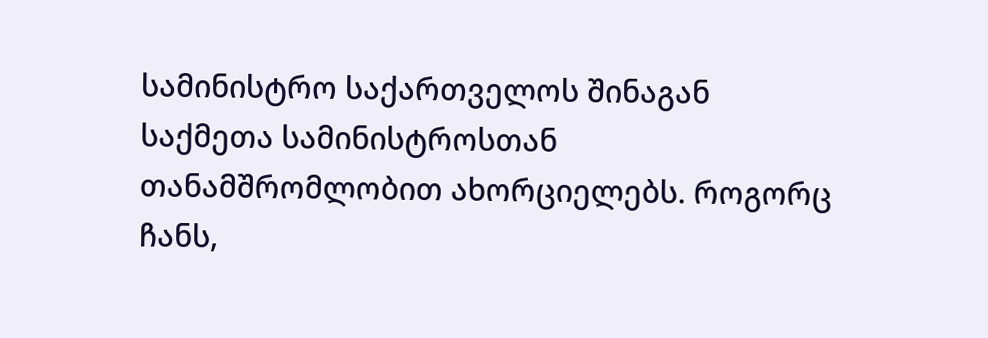სამინისტრო საქართველოს შინაგან საქმეთა სამინისტროსთან თანამშრომლობით ახორციელებს. როგორც ჩანს,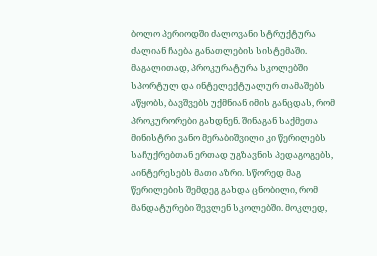ბოლო პერიოდში ძალოვანი სტრუქტურა ძალიან ჩაება განათლების სისტემაში. მაგალითად, პროკურატურა სკოლებში სპორტულ და ინტელექტუალურ თამაშებს აწყობს, ბავშვებს უქმნიან იმის განცდას, რომ პროკურორები გახდნენ. შინაგან საქმეთა მინისტრი ვანო მერაბიშვილი კი წერილებს საჩუქრებთან ერთად უგზავნის პედაგოგებს, აინტერესებს მათი აზრი. სწორედ მაგ წერილების შემდეგ გახდა ცნობილი, რომ მანდატურები შევლენ სკოლებში. მოკლედ,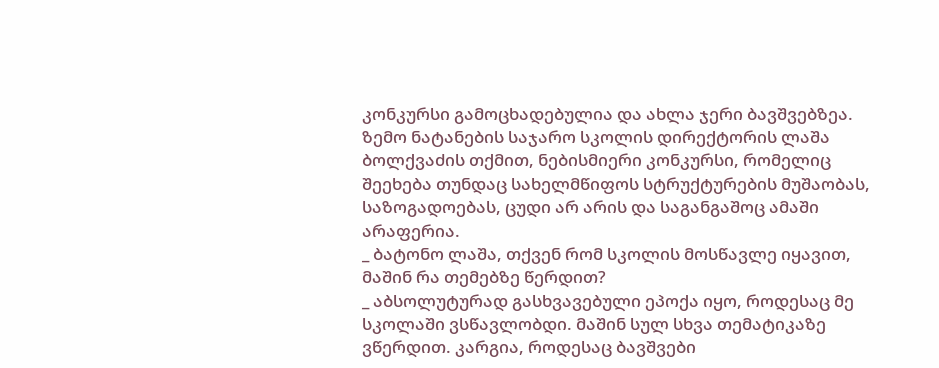კონკურსი გამოცხადებულია და ახლა ჯერი ბავშვებზეა.
ზემო ნატანების საჯარო სკოლის დირექტორის ლაშა ბოლქვაძის თქმით, ნებისმიერი კონკურსი, რომელიც შეეხება თუნდაც სახელმწიფოს სტრუქტურების მუშაობას, საზოგადოებას, ცუდი არ არის და საგანგაშოც ამაში არაფერია.
_ ბატონო ლაშა, თქვენ რომ სკოლის მოსწავლე იყავით, მაშინ რა თემებზე წერდით?
_ აბსოლუტურად გასხვავებული ეპოქა იყო, როდესაც მე სკოლაში ვსწავლობდი. მაშინ სულ სხვა თემატიკაზე ვწერდით. კარგია, როდესაც ბავშვები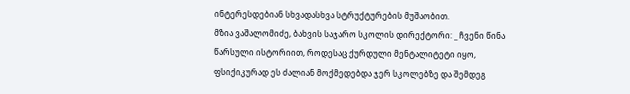ინტერესდებიან სხვადასხვა სტრუქტურების მუშაობით.
მზია ვაშალომიძე, ბახვის საჯარო სკოლის დირექტორი: _ ჩვენი წინა წარსული ისტორიით, როდესაც ქურდული მენტალიტეტი იყო, ფსიქიკურად ეს ძალიან მოქმედებდა ჯერ სკოლებზე და შემდეგ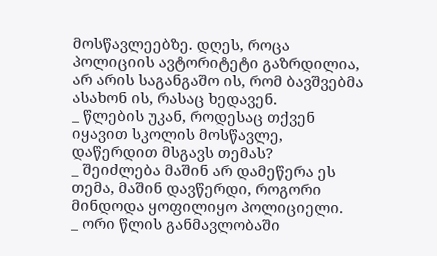მოსწავლეებზე. დღეს, როცა პოლიციის ავტორიტეტი გაზრდილია, არ არის საგანგაშო ის, რომ ბავშვებმა ასახონ ის, რასაც ხედავენ.
_ წლების უკან, როდესაც თქვენ იყავით სკოლის მოსწავლე, დაწერდით მსგავს თემას?
_ შეიძლება მაშინ არ დამეწერა ეს თემა, მაშინ დავწერდი, როგორი მინდოდა ყოფილიყო პოლიციელი.
_ ორი წლის განმავლობაში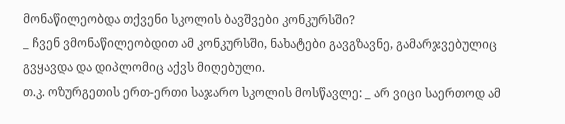მონაწილეობდა თქვენი სკოლის ბავშვები კონკურსში?
_ ჩვენ ვმონაწილეობდით ამ კონკურსში, ნახატები გავგზავნე, გამარჯვებულიც გვყავდა და დიპლომიც აქვს მიღებული.
თ.კ. ოზურგეთის ერთ-ერთი საჯარო სკოლის მოსწავლე: _ არ ვიცი საერთოდ ამ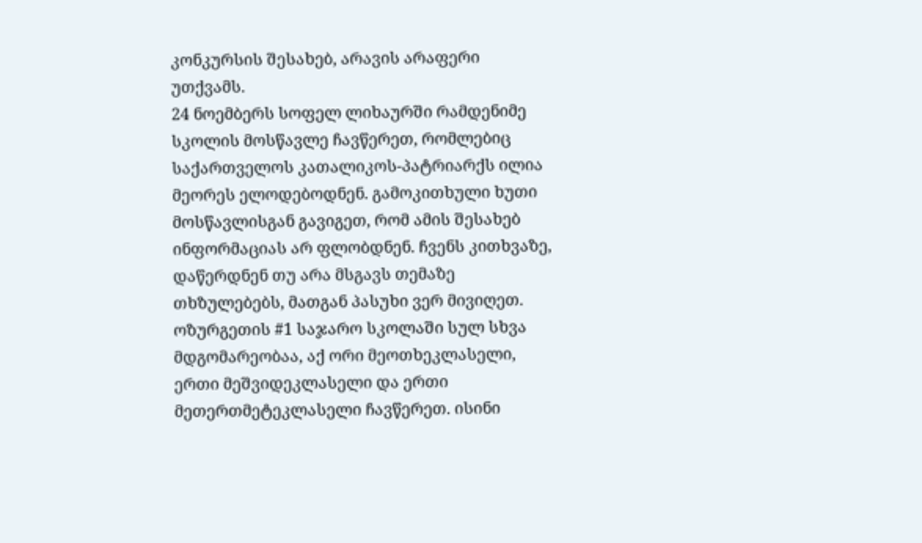კონკურსის შესახებ, არავის არაფერი უთქვამს.
24 ნოემბერს სოფელ ლიხაურში რამდენიმე სკოლის მოსწავლე ჩავწერეთ, რომლებიც საქართველოს კათალიკოს-პატრიარქს ილია მეორეს ელოდებოდნენ. გამოკითხული ხუთი მოსწავლისგან გავიგეთ, რომ ამის შესახებ ინფორმაციას არ ფლობდნენ. ჩვენს კითხვაზე, დაწერდნენ თუ არა მსგავს თემაზე თხზულებებს, მათგან პასუხი ვერ მივიღეთ.
ოზურგეთის #1 საჯარო სკოლაში სულ სხვა მდგომარეობაა, აქ ორი მეოთხეკლასელი, ერთი მეშვიდეკლასელი და ერთი მეთერთმეტეკლასელი ჩავწერეთ. ისინი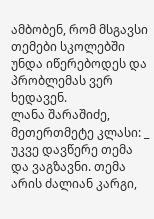ამბობენ, რომ მსგავსი თემები სკოლებში უნდა იწერებოდეს და პრობლემას ვერ ხედავენ.
ლანა შარაშიძე, მეთერთმეტე კლასი: _ უკვე დავწერე თემა და ვაგზავნი. თემა არის ძალიან კარგი,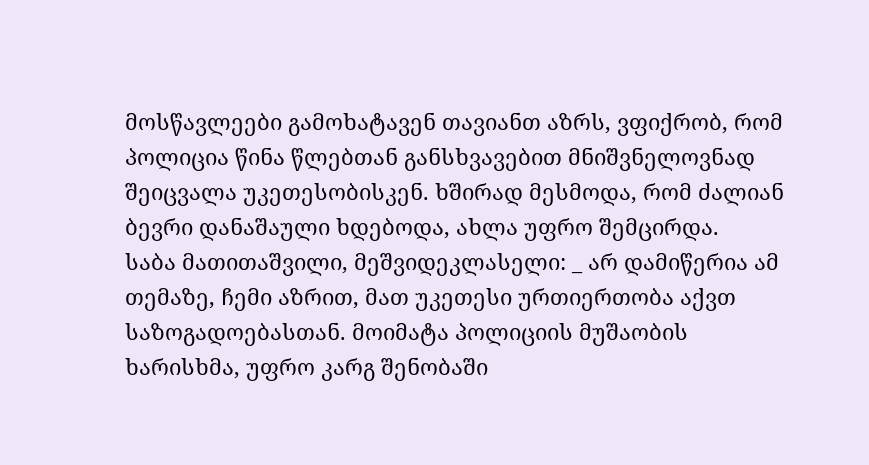მოსწავლეები გამოხატავენ თავიანთ აზრს, ვფიქრობ, რომ პოლიცია წინა წლებთან განსხვავებით მნიშვნელოვნად შეიცვალა უკეთესობისკენ. ხშირად მესმოდა, რომ ძალიან ბევრი დანაშაული ხდებოდა, ახლა უფრო შემცირდა.
საბა მათითაშვილი, მეშვიდეკლასელი: _ არ დამიწერია ამ თემაზე, ჩემი აზრით, მათ უკეთესი ურთიერთობა აქვთ საზოგადოებასთან. მოიმატა პოლიციის მუშაობის ხარისხმა, უფრო კარგ შენობაში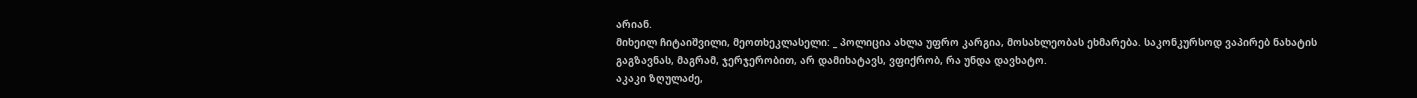არიან.
მიხეილ ჩიტაიშვილი, მეოთხეკლასელი: _ პოლიცია ახლა უფრო კარგია, მოსახლეობას ეხმარება. საკონკურსოდ ვაპირებ ნახატის გაგზავნას, მაგრამ, ჯერჯერობით, არ დამიხატავს, ვფიქრობ, რა უნდა დავხატო.
აკაკი ზღულაძე,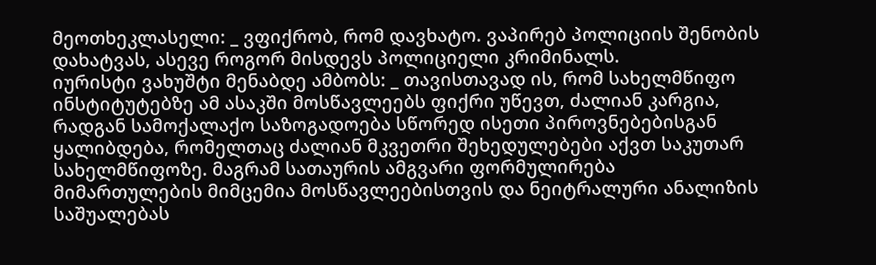მეოთხეკლასელი: _ ვფიქრობ, რომ დავხატო. ვაპირებ პოლიციის შენობის დახატვას, ასევე როგორ მისდევს პოლიციელი კრიმინალს.
იურისტი ვახუშტი მენაბდე ამბობს: _ თავისთავად ის, რომ სახელმწიფო ინსტიტუტებზე ამ ასაკში მოსწავლეებს ფიქრი უწევთ, ძალიან კარგია, რადგან სამოქალაქო საზოგადოება სწორედ ისეთი პიროვნებებისგან ყალიბდება, რომელთაც ძალიან მკვეთრი შეხედულებები აქვთ საკუთარ სახელმწიფოზე. მაგრამ სათაურის ამგვარი ფორმულირება მიმართულების მიმცემია მოსწავლეებისთვის და ნეიტრალური ანალიზის საშუალებას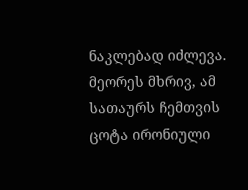ნაკლებად იძლევა. მეორეს მხრივ, ამ სათაურს ჩემთვის ცოტა ირონიული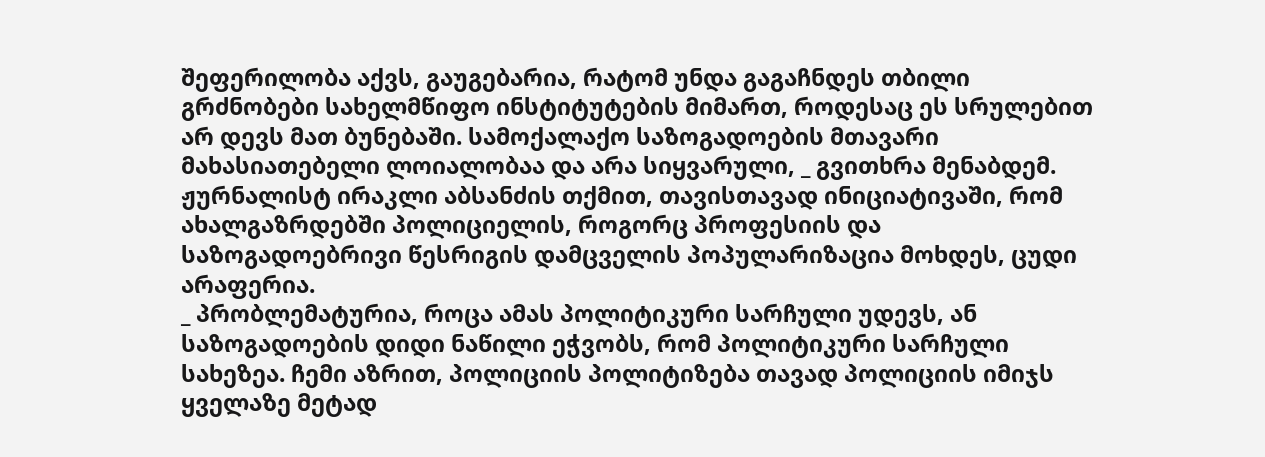შეფერილობა აქვს, გაუგებარია, რატომ უნდა გაგაჩნდეს თბილი გრძნობები სახელმწიფო ინსტიტუტების მიმართ, როდესაც ეს სრულებით არ დევს მათ ბუნებაში. სამოქალაქო საზოგადოების მთავარი მახასიათებელი ლოიალობაა და არა სიყვარული, _ გვითხრა მენაბდემ.
ჟურნალისტ ირაკლი აბსანძის თქმით, თავისთავად ინიციატივაში, რომ ახალგაზრდებში პოლიციელის, როგორც პროფესიის და საზოგადოებრივი წესრიგის დამცველის პოპულარიზაცია მოხდეს, ცუდი არაფერია.
_ პრობლემატურია, როცა ამას პოლიტიკური სარჩული უდევს, ან საზოგადოების დიდი ნაწილი ეჭვობს, რომ პოლიტიკური სარჩული სახეზეა. ჩემი აზრით, პოლიციის პოლიტიზება თავად პოლიციის იმიჯს ყველაზე მეტად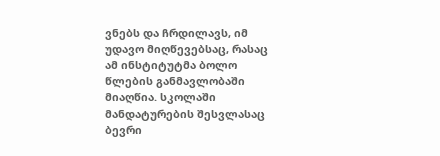ვნებს და ჩრდილავს, იმ უდავო მიღწევებსაც, რასაც ამ ინსტიტუტმა ბოლო წლების განმავლობაში მიაღწია. სკოლაში მანდატურების შესვლასაც ბევრი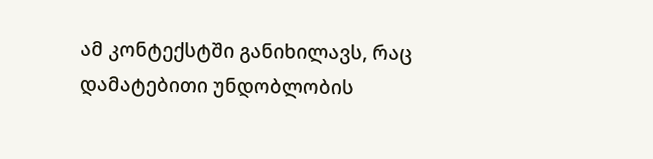ამ კონტექსტში განიხილავს, რაც დამატებითი უნდობლობის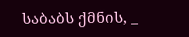საბაბს ქმნის, _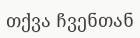თქვა ჩვენთან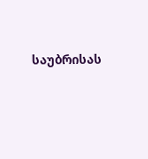საუბრისას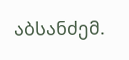აბსანძემ.